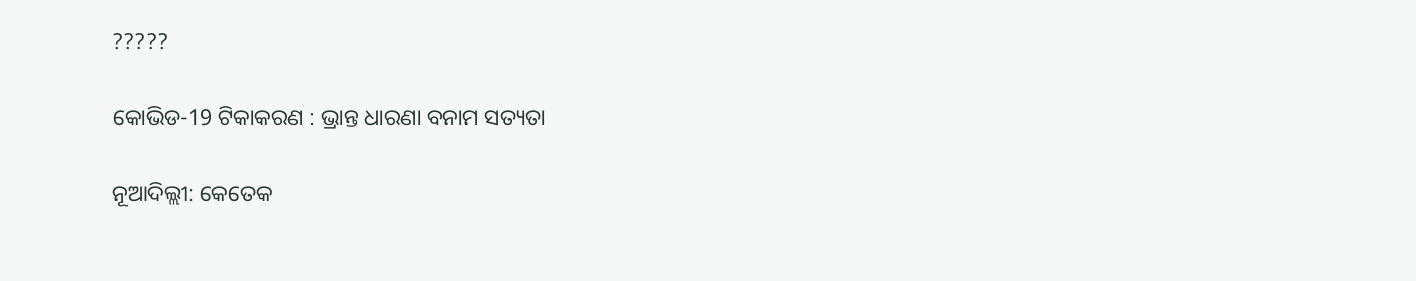?????

କୋଭିଡ-19 ଟିକାକରଣ : ଭ୍ରାନ୍ତ ଧାରଣା ବନାମ ସତ୍ୟତା

ନୂଆଦିଲ୍ଲୀ: କେତେକ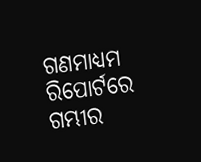ଗଣମାଧ୍ୟମ ରିପୋର୍ଟରେ ଗମ୍ଭୀର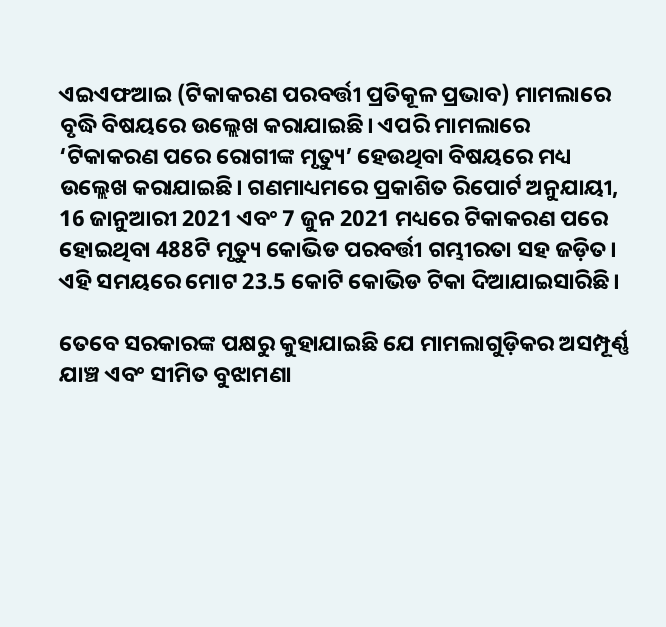ଏଇଏଫଆଇ (ଟିକାକରଣ ପରବର୍ତ୍ତୀ ପ୍ରତିକୂଳ ପ୍ରଭାବ) ମାମଲାରେ ବୃଦ୍ଧି ବିଷୟରେ ଉଲ୍ଲେଖ କରାଯାଇଛି। ଏପରି ମାମଲାରେ ‘ଟିକାକରଣ ପରେ ରୋଗୀଙ୍କ ମୃତ୍ୟୁ’ ହେଉଥିବା ବିଷୟରେ ମଧ୍ୟ ଉଲ୍ଲେଖ କରାଯାଇଛି। ଗଣମାଧ୍ୟମରେ ପ୍ରକାଶିତ ରିପୋର୍ଟ ଅନୁଯାୟୀ, 16 ଜାନୁଆରୀ 2021 ଏବଂ 7 ଜୁନ 2021 ମଧ୍ୟରେ ଟିକାକରଣ ପରେ ହୋଇଥିବା 488ଟି ମୃତ୍ୟୁ କୋଭିଡ ପରବର୍ତ୍ତୀ ଗମ୍ଭୀରତା ସହ ଜଡ଼ିତ। ଏହି ସମୟରେ ମୋଟ 23.5 କୋଟି କୋଭିଡ ଟିକା ଦିଆଯାଇସାରିଛି।

ତେବେ ସରକାରଙ୍କ ପକ୍ଷରୁ କୁହାଯାଇଛି ଯେ ମାମଲାଗୁଡ଼ିକର ଅସମ୍ପୂର୍ଣ୍ଣ ଯାଞ୍ଚ ଏବଂ ସୀମିତ ବୁଝାମଣା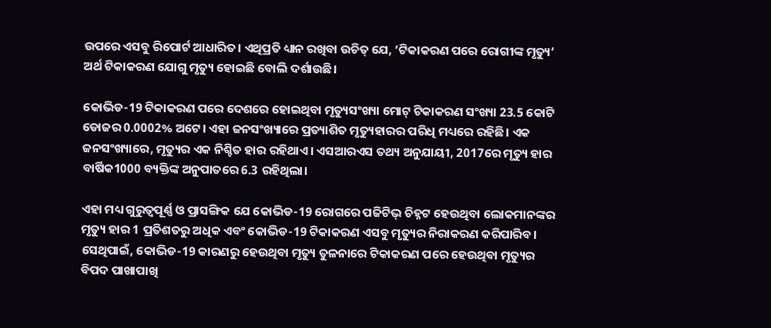ଉପରେ ଏସବୁ ରିପୋର୍ଟ ଆଧାରିତ। ଏଥିପ୍ରତି ଧ୍ୟାନ ରଖିବା ଉଚିତ୍ ଯେ, ‘ଟିକାକରଣ ପରେ ରୋଗୀଙ୍କ ମୃତ୍ୟୁ’ ଅର୍ଥ ଟିକାକରଣ ଯୋଗୁ ମୃତ୍ୟୁ ହୋଇଛି ବୋଲି ଦର୍ଶାଉଛି।

କୋଭିଡ-19 ଟିକାକରଣ ପରେ ଦେଶରେ ହୋଇଥିବା ମୃତ୍ୟୁସଂଖ୍ୟା ମୋଟ୍ ଟିକାକରଣ ସଂଖ୍ୟା 23.5 କୋଟି ଡୋଜର 0.0002% ଅଟେ। ଏହା ଜନସଂଖ୍ୟାରେ ପ୍ରତ୍ୟାଶିତ ମୃତ୍ୟୁହାରର ପରିଧି ମଧ୍ୟରେ ରହିଛି। ଏକ ଜନସଂଖ୍ୟାରେ, ମୃତ୍ୟୁର ଏକ ନିଶ୍ଚିତ ହାର ରହିଥାଏ। ଏସଆରଏସ ତଥ୍ୟ ଅନୁଯାୟୀ, 2017ରେ ମୃତ୍ୟୁ ହାର ବାର୍ଷିକ1000 ବ୍ୟକ୍ତିଙ୍କ ଅନୁପାତରେ 6.3 ରହିଥିଲା।

ଏହା ମଧ୍ୟ ଗୁରୁତ୍ୱପୂର୍ଣ୍ଣ ଓ ପ୍ରାସଙ୍ଗିକ ଯେ କୋଭିଡ-19 ରୋଗରେ ପଜିଟିଭ୍ ଚିହ୍ନଟ ହେଉଥିବା ଲୋକମାନଙ୍କର ମୃତ୍ୟୁ ହାର 1 ପ୍ରତିଶତରୁ ଅଧିକ ଏବଂ କୋଭିଡ-19 ଟିକାକରଣ ଏସବୁ ମୃତ୍ୟୁର ନିରାକରଣ କରିପାରିବ। ସେଥିପାଇଁ, କୋଭିଡ-19 କାରଣରୁ ହେଉଥିବା ମୃତ୍ୟୁ ତୁଳନାରେ ଟିକାକରଣ ପରେ ହେଉଥିବା ମୃତ୍ୟୁର ବିପଦ ପାଖାପାଖି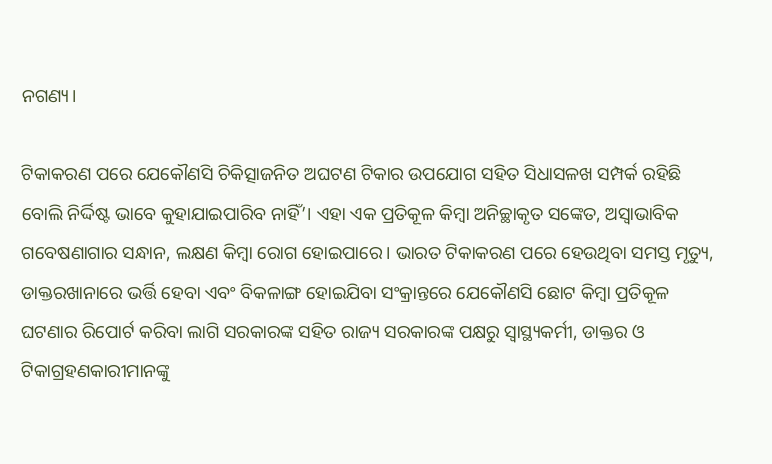ନଗଣ୍ୟ।

ଟିକାକରଣ ପରେ ଯେକୌଣସି ଚିକିତ୍ସାଜନିତ ଅଘଟଣ ଟିକାର ଉପଯୋଗ ସହିତ ସିଧାସଳଖ ସମ୍ପର୍କ ରହିଛି ବୋଲି ନିର୍ଦ୍ଦିଷ୍ଟ ଭାବେ କୁହାଯାଇପାରିବ ନାହିଁ’। ଏହା ଏକ ପ୍ରତିକୂଳ କିମ୍ବା ଅନିଚ୍ଛାକୃତ ସଙ୍କେତ, ଅସ୍ୱାଭାବିକ ଗବେଷଣାଗାର ସନ୍ଧାନ, ଲକ୍ଷଣ କିମ୍ବା ରୋଗ ହୋଇପାରେ। ଭାରତ ଟିକାକରଣ ପରେ ହେଉଥିବା ସମସ୍ତ ମୃତ୍ୟୁ, ଡାକ୍ତରଖାନାରେ ଭର୍ତ୍ତି ହେବା ଏବଂ ବିକଳାଙ୍ଗ ହୋଇଯିବା ସଂକ୍ରାନ୍ତରେ ଯେକୌଣସି ଛୋଟ କିମ୍ବା ପ୍ରତିକୂଳ ଘଟଣାର ରିପୋର୍ଟ କରିବା ଲାଗି ସରକାରଙ୍କ ସହିତ ରାଜ୍ୟ ସରକାରଙ୍କ ପକ୍ଷରୁ ସ୍ୱାସ୍ଥ୍ୟକର୍ମୀ, ଡାକ୍ତର ଓ ଟିକାଗ୍ରହଣକାରୀମାନଙ୍କୁ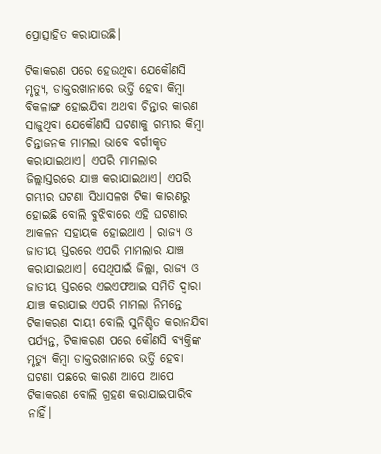ପ୍ରୋତ୍ସାହିତ କରାଯାଉଛି।

ଟିକାକରଣ ପରେ ହେଉଥିବା ଯେକୌଣସି ମୃତ୍ୟୁ, ଡାକ୍ତରଖାନାରେ ଭର୍ତ୍ତି ହେବା କିମ୍ବା ବିକଳାଙ୍ଗ ହୋଇଯିବା ଅଥବା ଚିନ୍ତାର କାରଣ ସାଜୁଥିବା ଯେକୌଣସି ଘଟଣାକୁ ଗମ୍ଭୀର କିମ୍ବା ଚିନ୍ତାଜନକ ମାମଲା ଭାବେ ବର୍ଗୀକୃତ କରାଯାଇଥାଏ। ଏପରି ମାମଲାର ଜିଲ୍ଲାସ୍ତରରେ ଯାଞ୍ଚ କରାଯାଇଥାଏ। ଏପରି ଗମ୍ଭୀର ଘଟଣା ସିଧାସଳଖ ଟିକା କାରଣରୁ ହୋଇଛି ବୋଲି ବୁଝିବାରେ ଏହି ଘଟଣାର ଆକଳନ ସହାୟକ ହୋଇଥାଏ । ରାଜ୍ୟ ଓ ଜାତୀୟ ସ୍ତରରେ ଏପରି ମାମଲାର ଯାଞ୍ଚ କରାଯାଇଥାଏ। ସେଥିପାଇଁ ଜିଲ୍ଲା, ରାଜ୍ୟ ଓ ଜାତୀୟ ସ୍ତରରେ ଏଇଏଫଆଇ ସମିତି ଦ୍ୱାରା ଯାଞ୍ଚ କରାଯାଇ ଏପରି ମାମଲା ନିମନ୍ତେ ଟିକାକରଣ ଦାୟୀ ବୋଲି ସୁନିଶ୍ଚିତ କରାନଯିବା ପର୍ଯ୍ୟନ୍ତ, ଟିକାକରଣ ପରେ କୌଣସି ବ୍ୟକ୍ତିଙ୍କ ମୃତ୍ୟୁ କିମ୍ବା ଡାକ୍ତରଖାନାରେ ଭର୍ତ୍ତି ହେବା ଘଟଣା ପଛରେ କାରଣ ଆପେ ଆପେ ଟିକାକରଣ ବୋଲି ଗ୍ରହଣ କରାଯାଇପାରିବ ନାହିଁ।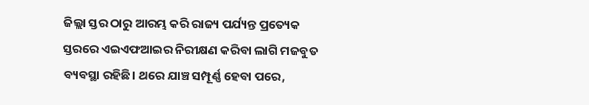ଜିଲ୍ଲା ସ୍ତର ଠାରୁ ଆରମ୍ଭ କରି ରାଜ୍ୟ ପର୍ଯ୍ୟନ୍ତ ପ୍ରତ୍ୟେକ ସ୍ତରରେ ଏଇଏଫଆଇର ନିରୀକ୍ଷଣ କରିବା ଲାଗି ମଜବୁତ ବ୍ୟବସ୍ଥା ରହିଛି। ଥରେ ଯାଞ୍ଚ ସମ୍ପୂର୍ଣ୍ଣ ହେବା ପରେ,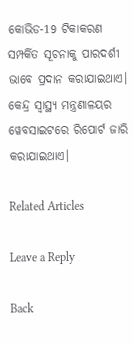କୋଭିଡ-19 ଟିକାକରଣ ସମ୍ପର୍କିତ ସୂଚନାକୁ ପାରଦର୍ଶୀ ଭାବେ ପ୍ରଦାନ କରାଯାଇଥାଏ। କେନ୍ଦ୍ର ସ୍ୱାସ୍ଥ୍ୟ ମନ୍ତ୍ରଣାଳୟର ୱେବସାଇଟରେ ରିପୋର୍ଟ ଜାରି କରାଯାଇଥାଏ।

Related Articles

Leave a Reply

Back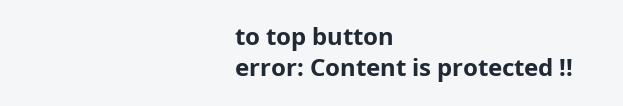to top button
error: Content is protected !!